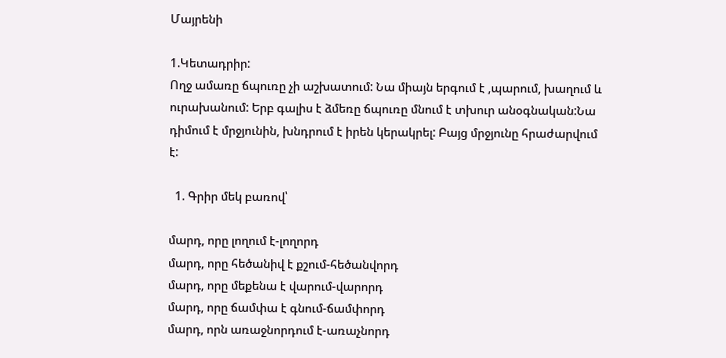Մայրենի

1.Կետադրիր:
Ողջ ամառը ճպուռը չի աշխատում: Նա միայն երգում է ,պարում, խաղում և ուրախանում: Երբ գալիս է ձմեռը ճպուռը մնում է տխուր անօգնական:Նա դիմում է մրջյունին, խնդրում է իրեն կերակրել: Բայց մրջյունը հրաժարվում է:

  1. Գրիր մեկ բառով՝

մարդ, որը լողում է-լողորդ
մարդ, որը հեծանիվ է քշում-հեծանվորդ
մարդ, որը մեքենա է վարում-վարորդ
մարդ, որը ճամփա է գնում-ճամփորդ
մարդ, որն առաջնորդում է-առաչնորդ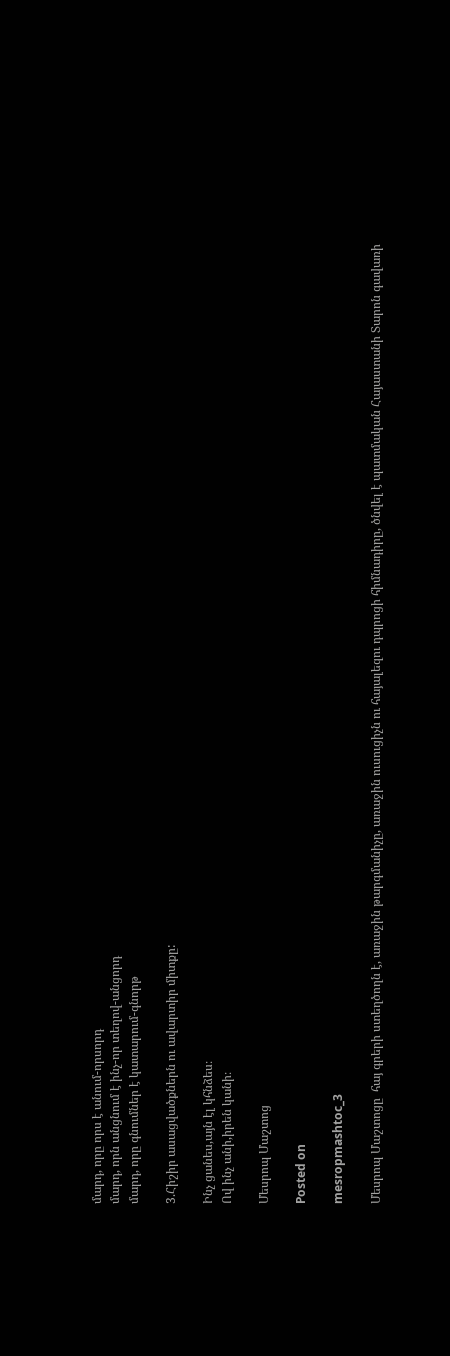մարդ, որը որս է անում-որսորդ
մարդ, որն անցնում է ինչ-որ տեղով-անցորդ
մարդ, որը գնումներ է կատարում-գնորթ

3.Հիշիր ասացվածքներն ու ավարտիր միտքը:

Ինչ ցանես,այն էլ կհնձես։
Ով ինչ անի,իրեն կանի։

Մեսրոպ Մաշտոց

Posted on

mesropmashtoc_3

Մեսրոպ Մաշտոցը  հայ գրերի ստեղծողն է, առաջին թարգմանիչը, առաջին ուսուցիչն ու հայալեզու դպրոցի հիմնադիրը, ծնվել է պատմական Հայաստանի Տարոն գավառի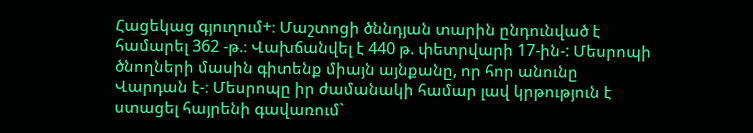Հացեկաց գյուղում+։ Մաշտոցի ծննդյան տարին ընդունված է համարել 362 -թ.։ Վախճանվել է 440 թ. փետրվարի 17-ին-: Մեսրոպի ծնողների մասին գիտենք միայն այնքանը, որ հոր անունը Վարդան է-։ Մեսրոպը իր ժամանակի համար լավ կրթություն է ստացել հայրենի գավառում`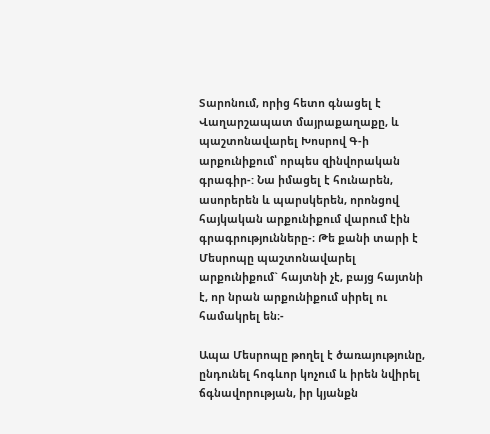Տարոնում, որից հետո գնացել է Վաղարշապատ մայրաքաղաքը, և պաշտոնավարել Խոսրով Գ-ի արքունիքում՝ որպես զինվորական գրագիր-: Նա իմացել է հունարեն, ասորերեն և պարսկերեն, որոնցով հայկական արքունիքում վարում էին գրագրությունները-։ Թե քանի տարի է Մեսրոպը պաշտոնավարել արքունիքում` հայտնի չէ, բայց հայտնի է, որ նրան արքունիքում սիրել ու համակրել են։-

Ապա Մեսրոպը թողել է ծառայությունը, ընդունել հոգևոր կոչում և իրեն նվիրել ճգնավորության, իր կյանքն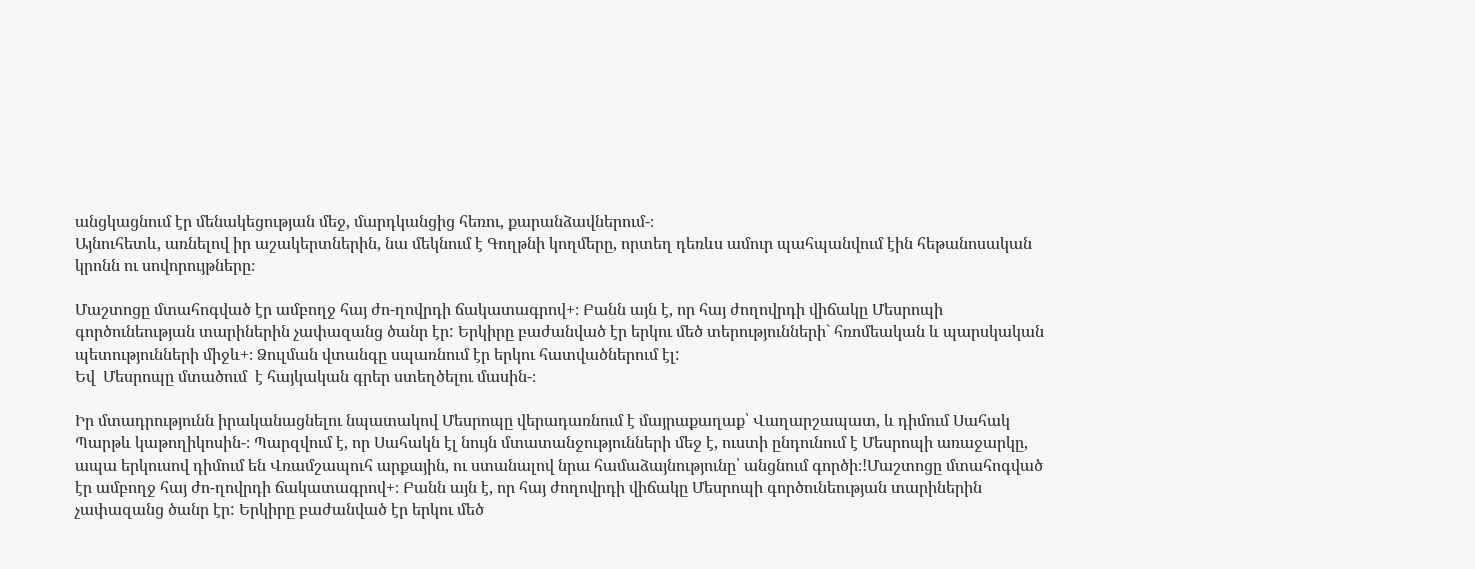անցկացնում էր մենակեցության մեջ, մարդկանցից հեռու, քարանձավներում-։
Այնուհետև, առնելով իր աշակերտներին, նա մեկնում է Գողթնի կողմերը, որտեղ դեռևս ամուր պահպանվում էին հեթանոսական կրոնն ու սովորույթները։

Մաշտոցը մտահոգված էր ամբողջ հայ ժո-ղովրդի ճակատագրով+։ Բանն այն է, որ հայ ժողովրդի վիճակը Մեսրոպի գործունեության տարիներին չափազանց ծանր էր: Երկիրը բաժանված էր երկու մեծ տերությունների` հռոմեական և պարսկական պետությունների միջև+։ Ձուլման վտանգը սպառնում էր երկու հատվածներում էլ:
Եվ  Մեսրոպը մտածում  է հայկական գրեր ստեղծելու մասին-։

Իր մտադրությունն իրականացնելու նպատակով Մեսրոպը վերադառնում է մայրաքաղաք՝ Վաղարշապատ, և դիմում Սահակ Պարթև կաթողիկոսին-։ Պարզվում է, որ Սահակն էլ նույն մտատանջությունների մեջ է, ուստի ընդունում է Մեսրոպի առաջարկը, ապա երկուսով դիմում են Վռամշապուհ արքային, ու ստանալով նրա համաձայնությունը՝ անցնում գործի։!Մաշտոցը մտահոգված էր ամբողջ հայ ժո-ղովրդի ճակատագրով+։ Բանն այն է, որ հայ ժողովրդի վիճակը Մեսրոպի գործունեության տարիներին չափազանց ծանր էր: Երկիրը բաժանված էր երկու մեծ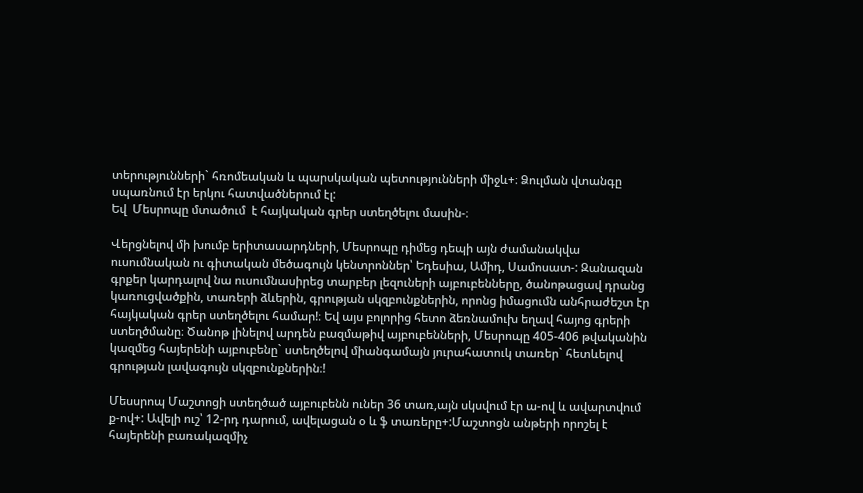տերությունների` հռոմեական և պարսկական պետությունների միջև+։ Ձուլման վտանգը սպառնում էր երկու հատվածներում էլ:
Եվ  Մեսրոպը մտածում  է հայկական գրեր ստեղծելու մասին-։

Վերցնելով մի խումբ երիտասարդների, Մեսրոպը դիմեց դեպի այն ժամանակվա ուսումնական ու գիտական մեծագույն կենտրոններ՝ Եդեսիա, Ամիդ, Սամոսատ-: Զանազան գրքեր կարդալով նա ուսումնասիրեց տարբեր լեզուների այբուբենները, ծանոթացավ դրանց կառուցվածքին, տառերի ձևերին, գրության սկզբունքներին, որոնց իմացումն անհրաժեշտ էր հայկական գրեր ստեղծելու համար!։ Եվ այս բոլորից հետո ձեռնամուխ եղավ հայոց գրերի ստեղծմանը։ Ծանոթ լինելով արդեն բազմաթիվ այբուբենների, Մեսրոպը 405-406 թվականին կազմեց հայերենի այբուբենը` ստեղծելով միանգամայն յուրահատուկ տառեր` հետևելով գրության լավագույն սկզբունքներին։!

Մեսսրոպ Մաշտոցի ստեղծած այբուբենն ուներ 36 տառ,այն սկսվում էր ա-ով և ավարտվում ք-ով+: Ավելի ուշ՝ 12-րդ դարում, ավելացան օ և ֆ տառերը+:Մաշտոցն անթերի որոշել է հայերենի բառակազմիչ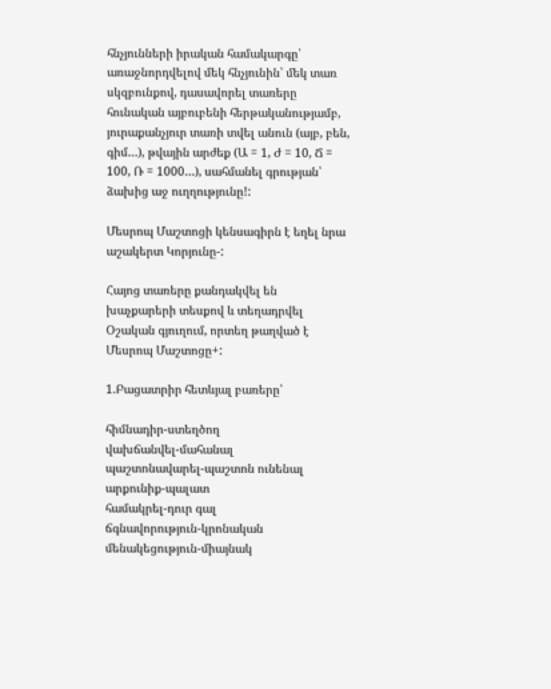հնչյունների իրական համակարգը՝ առաջնորդվելով մեկ հնչյունին՝ մեկ տառ սկզբունքով, դասավորել տառերը հունական այբուբենի հերթականությամբ, յուրաքանչյուր տառի տվել անուն (այբ, բեն, գիմ…), թվային արժեք (Ա = 1, Ժ = 10, Ճ = 100, Ռ = 1000…), սահմանել գրության՝ ձախից աջ ուղղությունը!:

Մեսրոպ Մաշտոցի կենսագիրն է եղել նրա աշակերտ Կորյունը-:

Հայոց տառերը քանդակվել են խաչքարերի տեսքով և տեղադրվել Օշական գյուղում, որտեղ թաղված է Մեսրոպ Մաշտոցը+:

1.Բացատրիր հետևյալ բառերը՝

հիմնադիր-ստեղծող
վախճանվել-մահանալ
պաշտոնավարել-պաշտոն ունենալ
արքունիք-պալատ
համակրել-դուր գալ
ճգնավորություն-կրոնական
մենակեցություն-միայնակ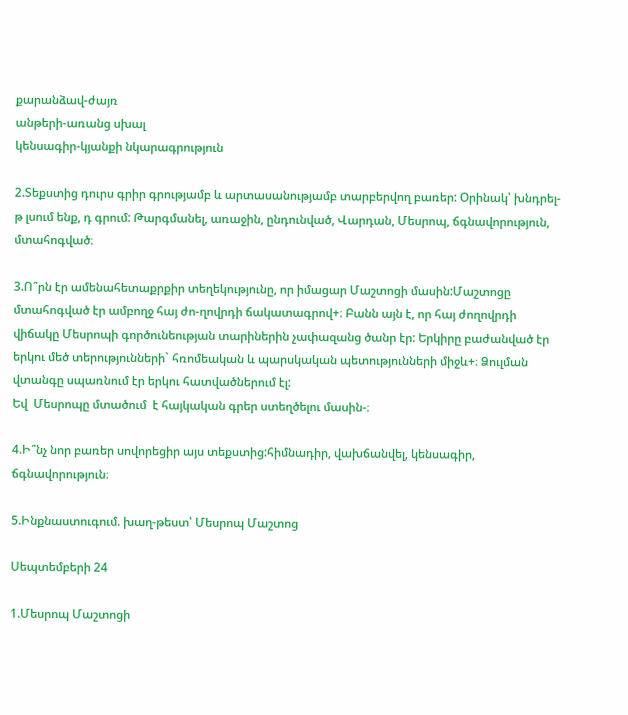քարանձավ-ժայռ
անթերի-առանց սխալ
կենսագիր-կյանքի նկարագրություն

2.Տեքստից դուրս գրիր գրությամբ և արտասանությամբ տարբերվող բառեր: Օրինակ՝ խնդրել-թ լսում ենք, դ գրում: Թարգմանել, առաջին, ընդունված, Վարդան, Մեսրոպ, ճգնավորություն, մտահոգված։

3.Ո՞րն էր ամենահետաքրքիր տեղեկությունը, որ իմացար Մաշտոցի մասին:Մաշտոցը մտահոգված էր ամբողջ հայ ժո-ղովրդի ճակատագրով+։ Բանն այն է, որ հայ ժողովրդի վիճակը Մեսրոպի գործունեության տարիներին չափազանց ծանր էր: Երկիրը բաժանված էր երկու մեծ տերությունների` հռոմեական և պարսկական պետությունների միջև+։ Ձուլման վտանգը սպառնում էր երկու հատվածներում էլ:
Եվ  Մեսրոպը մտածում  է հայկական գրեր ստեղծելու մասին-։

4.Ի՞նչ նոր բառեր սովորեցիր այս տեքստից:հիմնադիր, վախճանվել, կենսագիր, ճգնավորություն։

5.Ինքնաստուգում. խաղ-թեստ՝ Մեսրոպ Մաշտոց

Սեպտեմբերի 24

1.Մեսրոպ Մաշտոցի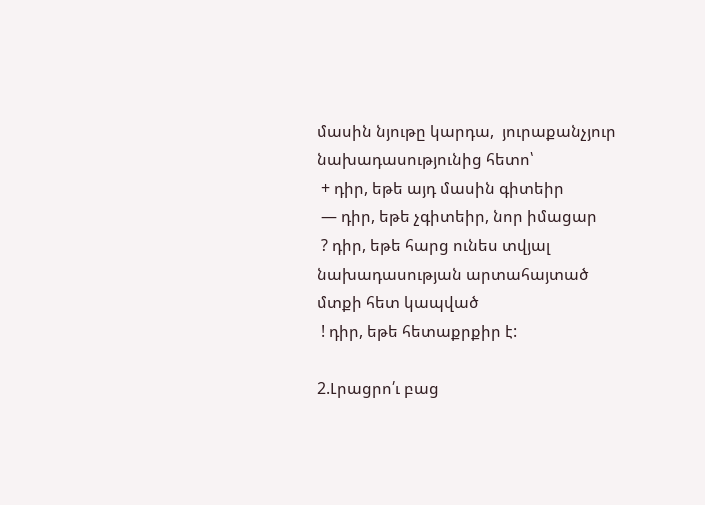մասին նյութը կարդա,  յուրաքանչյուր նախադասությունից հետո՝
 + դիր, եթե այդ մասին գիտեիր
 — դիր, եթե չգիտեիր, նոր իմացար
 ? դիր, եթե հարց ունես տվյալ նախադասության արտահայտած մտքի հետ կապված
 ! դիր, եթե հետաքրքիր է:

2.Լրացրո՛ւ բաց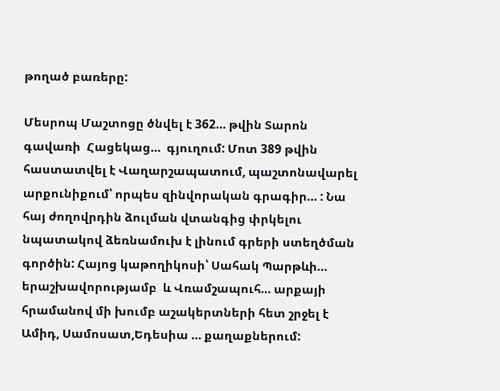թողած բառերը:

Մեսրոպ Մաշտոցը ծնվել է 362… թվին Տարոն գավառի  Հացեկաց…  գյուղում: Մոտ 389 թվին հաստատվել է Վաղարշապատում, պաշտոնավարել արքունիքում՝ որպես զինվորական գրագիր… : Նա հայ ժողովրդին ձուլման վտանգից փրկելու նպատակով ձեռնամուխ է լինում գրերի ստեղծման գործին: Հայոց կաթողիկոսի՝ Սահակ Պարթևի…  երաշխավորությամբ  և Վռամշապուհ… արքայի հրամանով մի խումբ աշակերտների հետ շրջել է Ամիդ, Սամոսատ,Եդեսիա … քաղաքներում: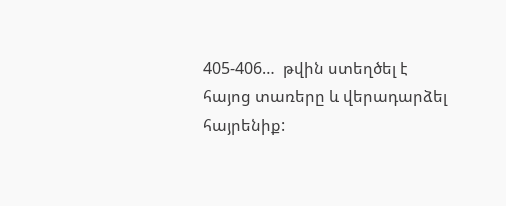405-406…  թվին ստեղծել է հայոց տառերը և վերադարձել  հայրենիք: